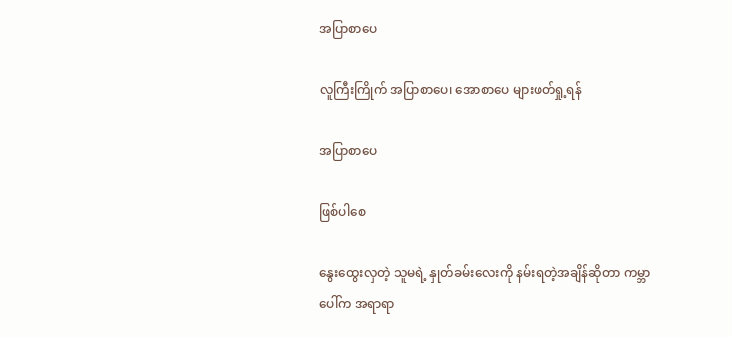အပြာစာပေ

လူကြီးကြိုက် အပြာစာပေ၊ အောစာပေ များဖတ်ရှု့ရန်

အပြာစာပေ

ဖြစ်ပါစေ

နွေးထွေးလှတဲ့ သူမရဲ့ နှုတ်ခမ်းလေးကို နမ်းရတဲ့အချိန်ဆိုတာ ကမ္ဘာပေါ်က အရာရာ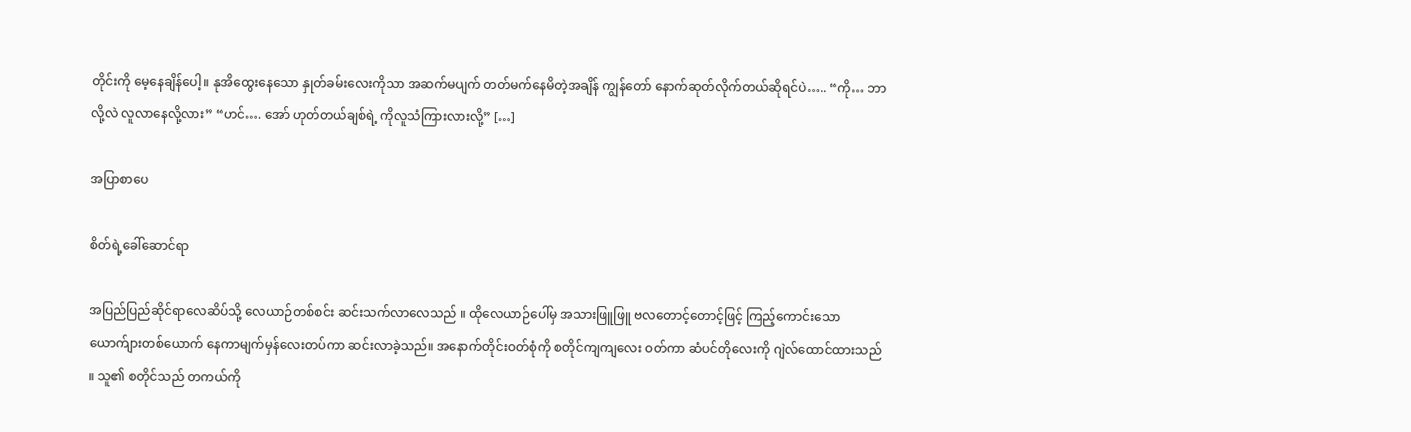တိုင်းကို မေ့နေချိန်ပေါ့။ နုအိထွေးနေသော နှုတ်ခမ်းလေးကိုသာ အဆက်မပျက် တတ်မက်နေမိတဲ့အချိန် ကျွန်တော် နောက်ဆုတ်လိုက်တယ်ဆိုရင်ပဲ….. “ကို… ဘာလို့လဲ လူလာနေလို့လား” “ဟင်…. အော် ဟုတ်တယ်ချစ်ရဲ့ ကိုလူသံကြားလားလို့” […]

အပြာစာပေ

စိတ်ရဲ့ခေါ်ဆောင်ရာ

အပြည်ပြည်ဆိုင်ရာလေဆိပ်သို့ လေယာဉ်တစ်စင်း ဆင်းသက်လာလေသည် ။ ထိုလေယာဉ်ပေါ်မှ အသားဖြူဖြူ ဗလတောင့်တောင့်ဖြင့် ကြည့်ကောင်းသော ယောက်ျားတစ်ယောက် နေကာမျက်မှန်လေးတပ်ကာ ဆင်းလာခဲ့သည်။ အနောက်တိုင်းဝတ်စုံကို စတိုင်ကျကျလေး ဝတ်ကာ ဆံပင်တိုလေးကို ဂျဲလ်ထောင်ထားသည် ။ သူ၏ စတိုင်သည် တကယ်ကို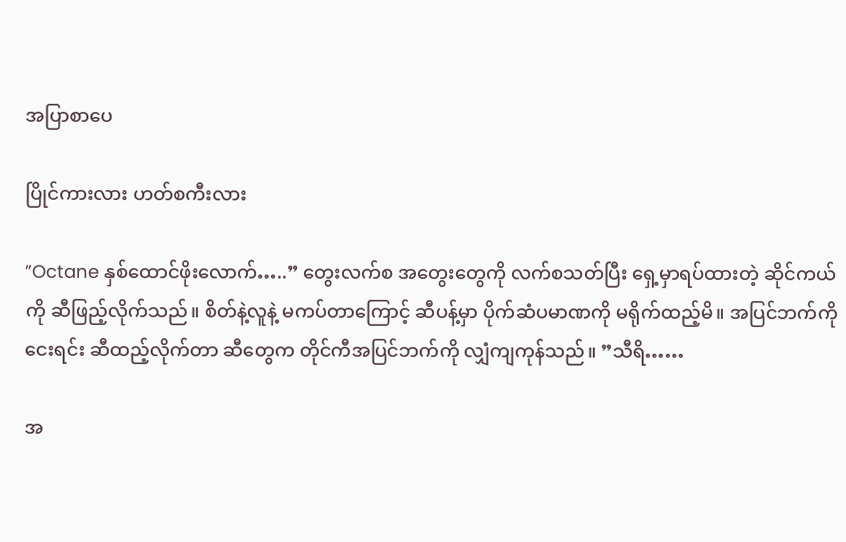အပြာစာပေ

ပြိုင်ကားလား ဟတ်စကီးလား

”Octane နှစ်ထောင်ဖိုးလောက်…..” တွေးလက်စ အတွေးတွေကို လက်စသတ်ပြီး ရှေ့မှာရပ်ထားတဲ့ ဆိုင်ကယ်ကို ဆီဖြည့်လိုက်သည်။ စိတ်နဲ့လူနဲ့ မကပ်တာကြောင့် ဆီပန့်မှာ ပိုက်ဆံပမာဏကို မရိုက်ထည့်မိ။ အပြင်ဘက်ကို ငေးရင်း ဆီထည့်လိုက်တာ ဆီတွေက တိုင်ကီအပြင်ဘက်ကို လျှံကျကုန်သည်။ ”သီရိ……

အ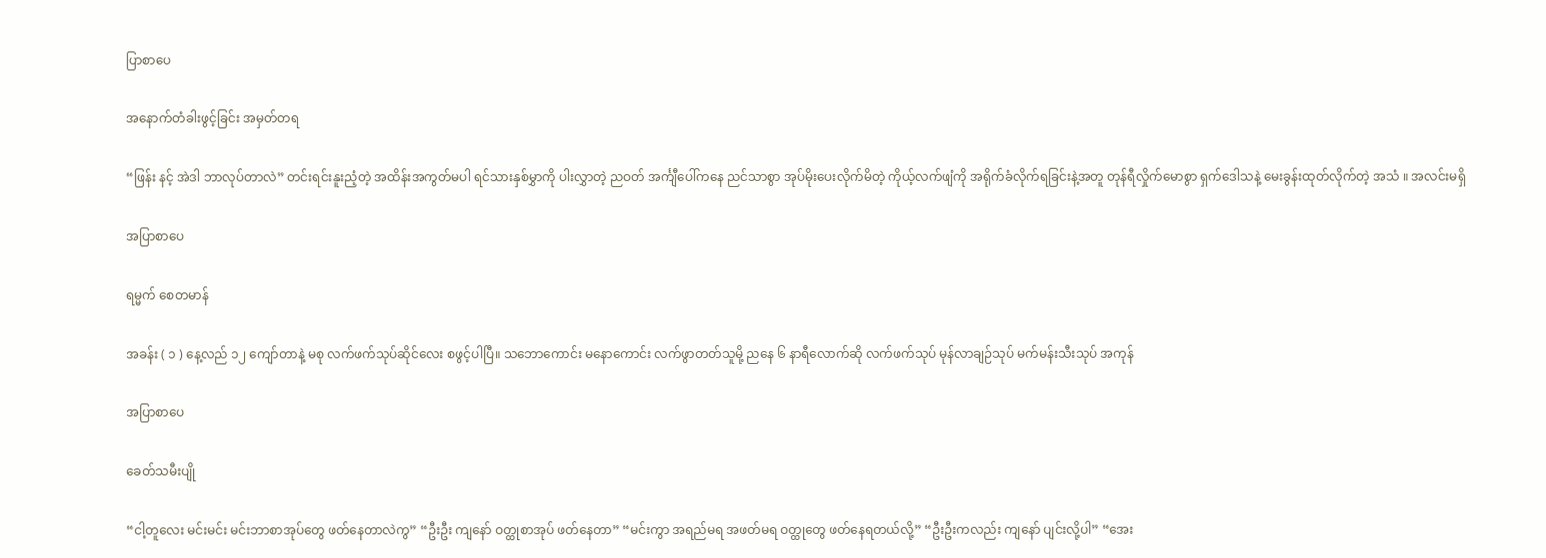ပြာစာပေ

အနောက်တံခါးဖွင့်ခြင်း အမှတ်တရ

“ဖြန်း နင့် အဲဒါ ဘာလုပ်တာလဲ” တင်းရင်းနူးညံ့တဲ့ အထိန်းအကွတ်မပါ ရင်သားနှစ်မွှာကို ပါးလွှာတဲ့ ညဝတ် အင်္ကျီပေါ်ကနေ ညင်သာစွာ အုပ်မိုးပေးလိုက်မိတဲ့ ကိုယ့်လက်ဖျံကို အရိုက်ခံလိုက်ရခြင်းနဲ့အတူ တုန်ရီလှိုက်မောစွာ ရှက်ဒေါသနဲ့ မေးခွန်းထုတ်လိုက်တဲ့ အသံ ။ အလင်းမရှိ

အပြာစာပေ

ရမ္မက် စေတမာန်

အခန်း ( ၁ ) နေ့လည် ၁၂ ကျော်တာနဲ့ မစု လက်ဖက်သုပ်ဆိုင်လေး စဖွင့်ပါပြီ။ သဘောကောင်း မနောကောင်း လက်ဖွာတတ်သူမို့ ညနေ ၆ နာရီလောက်ဆို လက်ဖက်သုပ် မုန်လာချဉ်သုပ် မက်မန်းသီးသုပ် အကုန်

အပြာစာပေ

ခေတ်သမီးပျို

“ငါ့တူလေး မင်းမင်း မင်းဘာစာအုပ်တွေ ဖတ်နေတာလဲကွ” “ဦးဦး ကျနော် ဝတ္ထုစာအုပ် ဖတ်နေတာ” “မင်းကွာ အရည်မရ အဖတ်မရ ဝတ္ထုတွေ ဖတ်နေရတယ်လို့” “ဦးဦးကလည်း ကျနော် ပျင်းလို့ပါ” “အေး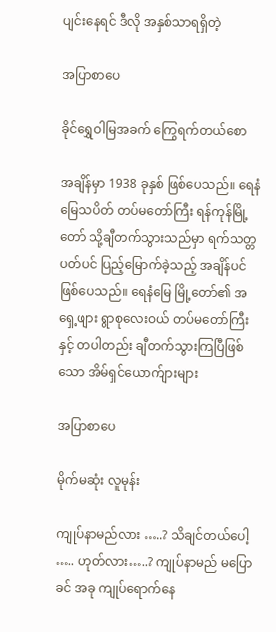ပျင်းနေရင် ဒီလို အနှစ်သာရရှိတဲ့

အပြာစာပေ

ခိုင်ရွှေဝါမြအခက် ကြွေရက်တယ်စော

အချိန်မှာ 1938 ခုနှစ် ဖြစ်ပေသည်။ ရေနံမြေသပိတ် တပ်မတော်ကြီး ရန်ကုန်မြို့တော် သို့ချီတက်သွားသည်မှာ ရက်သတ္တပတ်ပင် ပြည့်မြောက်ခဲ့သည့် အချိန်ပင် ဖြစ်ပေသည်။ ရေနံမြေ မြို့တော်၏ အရှေ့ဖျား ရွာစုလေးဝယ် တပ်မတော်ကြီးနှင့် တပါတည်း ချီတက်သွားကြပြီဖြစ်သော အိမ်ရှင်ယောက်ျားများ

အပြာစာပေ

မိုက်မဆုံး လူမုန်း

ကျုပ်နာမည်လား …..? သိချင်တယ်ပေါ့ ….. ဟုတ်လား…..? ကျုပ်နာမည် မပြောခင် အခု ကျုပ်ရောက်နေ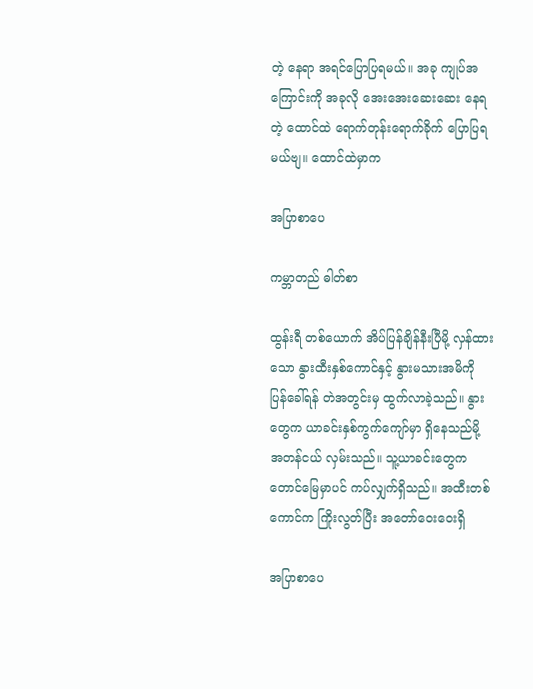တဲ့ နေရာ အရင်ပြောပြရမယ်။ အခု ကျုပ်အကြောင်းကို အခုလို အေးအေးဆေးဆေး နေရတဲ့ ထောင်ထဲ ရောက်တုန်းရောက်ခိုက် ပြောပြရမယ်ဗျ။ ထောင်ထဲမှာက

အပြာစာပေ

ကမ္ဘာတည် ဓါတ်စာ

ထွန်းရီ တစ်ယောက် အိပ်ပြန်ချိန်နီးပြီမို့ လှန်ထားသော နွားထီးနှစ်ကောင်နှင့် နွားမသားအမိကို ပြန်ခေါ်ရန် တဲအတွင်းမှ ထွက်လာခဲ့သည်။ နွားတွေက ယာခင်းနှစ်ကွက်ကျော်မှာ ရှိနေသည်မို့ အတန်ငယ် လှမ်းသည်။ သူ့ယာခင်းတွေက တောင်မြေမှာပင် ကပ်လျှက်ရှိသည်။ အထီးတစ်ကောင်က ကြိုးလွတ်ပြီး အတော်ဝေးဝေးရှိ

အပြာစာပေ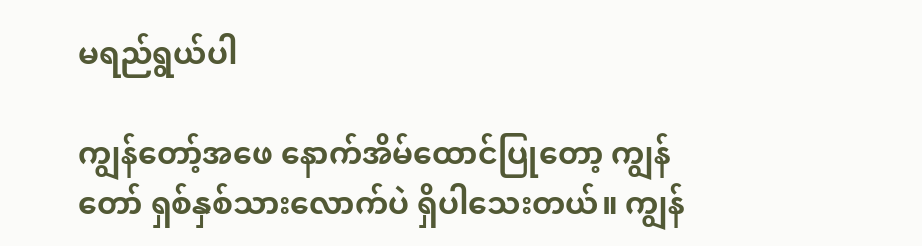မရည်ရွယ်ပါ

ကျွန်တော့်အဖေ နောက်အိမ်ထောင်ပြုတော့ ကျွန်တော် ရှစ်နှစ်သားလောက်ပဲ ရှိပါသေးတယ်။ ကျွန်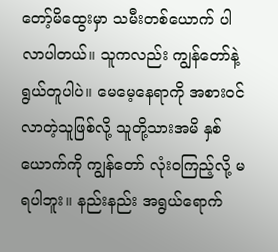တော့်မိထွေးမှာ သမီးတစ်ယောက် ပါလာပါတယ်။ သူကလည်း ကျွန်တော်နဲ့ ရွယ်တူပါပဲ။ မေမေ့နေရာကို အစားဝင်လာတဲ့သူဖြစ်လို့ သူတို့သားအမိ နှစ်ယောက်ကို ကျွန်တော် လုံးဝကြည့်လို့ မရပါဘူး။ နည်းနည်း အရွယ်ရောက်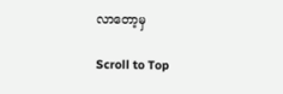လာတော့မှ

Scroll to Top